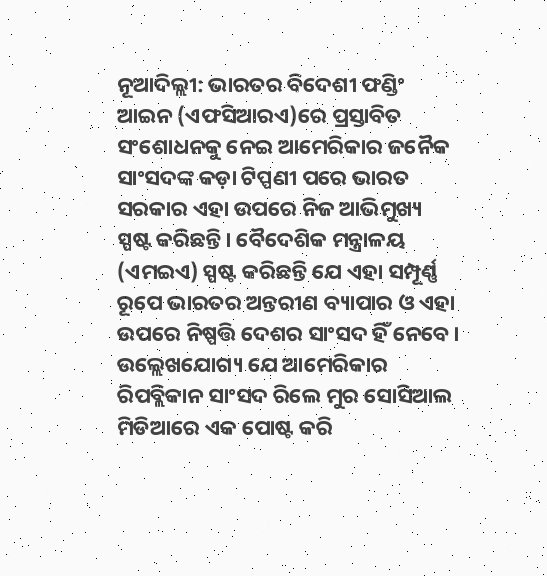ନୂଆଦିଲ୍ଲୀ: ଭାରତର ବିଦେଶୀ ଫଣ୍ଡିଂ ଆଇନ (ଏଫସିଆରଏ)ରେ ପ୍ରସ୍ତାବିତ ସଂଶୋଧନକୁ ନେଇ ଆମେରିକାର ଜନୈକ ସାଂସଦଙ୍କ କଡ଼ା ଟିପ୍ପଣୀ ପରେ ଭାରତ ସରକାର ଏହା ଉପରେ ନିଜ ଆଭିମୁଖ୍ୟ ସ୍ପଷ୍ଟ କରିଛନ୍ତି। ବୈଦେଶିକ ମନ୍ତ୍ରାଳୟ (ଏମଇଏ) ସ୍ପଷ୍ଟ କରିଛନ୍ତି ଯେ ଏହା ସମ୍ପୂର୍ଣ୍ଣ ରୂପେ ଭାରତର ଅନ୍ତରୀଣ ବ୍ୟାପାର ଓ ଏହା ଉପରେ ନିଷ୍ପତ୍ତି ଦେଶର ସାଂସଦ ହିଁ ନେବେ। ଉଲ୍ଲେଖଯୋଗ୍ୟ ଯେ ଆମେରିକାର ରିପବ୍ଲିକାନ ସାଂସଦ ରିଲେ ମୁର ସୋସିଆଲ ମିଡିଆରେ ଏକ ପୋଷ୍ଟ କରି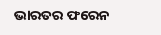ଭାରତର ଫରେନ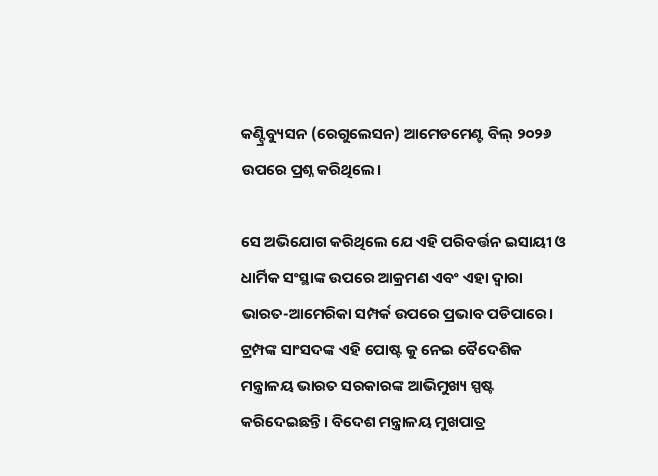କଣ୍ଟ୍ରିବ୍ୟୁସନ (ରେଗୁଲେସନ) ଆମେଡମେଣ୍ଟ ବିଲ୍ ୨୦୨୬ ଉପରେ ପ୍ରଶ୍ନ କରିଥିଲେ।

ସେ ଅଭିଯୋଗ କରିଥିଲେ ଯେ ଏହି ପରିବର୍ତ୍ତନ ଇସାୟୀ ଓ ଧାର୍ମିକ ସଂସ୍ଥାଙ୍କ ଉପରେ ଆକ୍ରମଣ ଏବଂ ଏହା ଦ୍ୱାରା ଭାରତ-ଆମେରିକା ସମ୍ପର୍କ ଉପରେ ପ୍ରଭାବ ପଡିପାରେ। ଟ୍ରମ୍ପଙ୍କ ସାଂସଦଙ୍କ ଏହି ପୋଷ୍ଟ କୁ ନେଇ ବୈଦେଶିକ ମନ୍ତ୍ରାଳୟ ଭାରତ ସରକାରଙ୍କ ଆଭିମୁଖ୍ୟ ସ୍ପଷ୍ଟ କରିଦେଇଛନ୍ତି। ବିଦେଶ ମନ୍ତ୍ରାଳୟ ମୁଖପାତ୍ର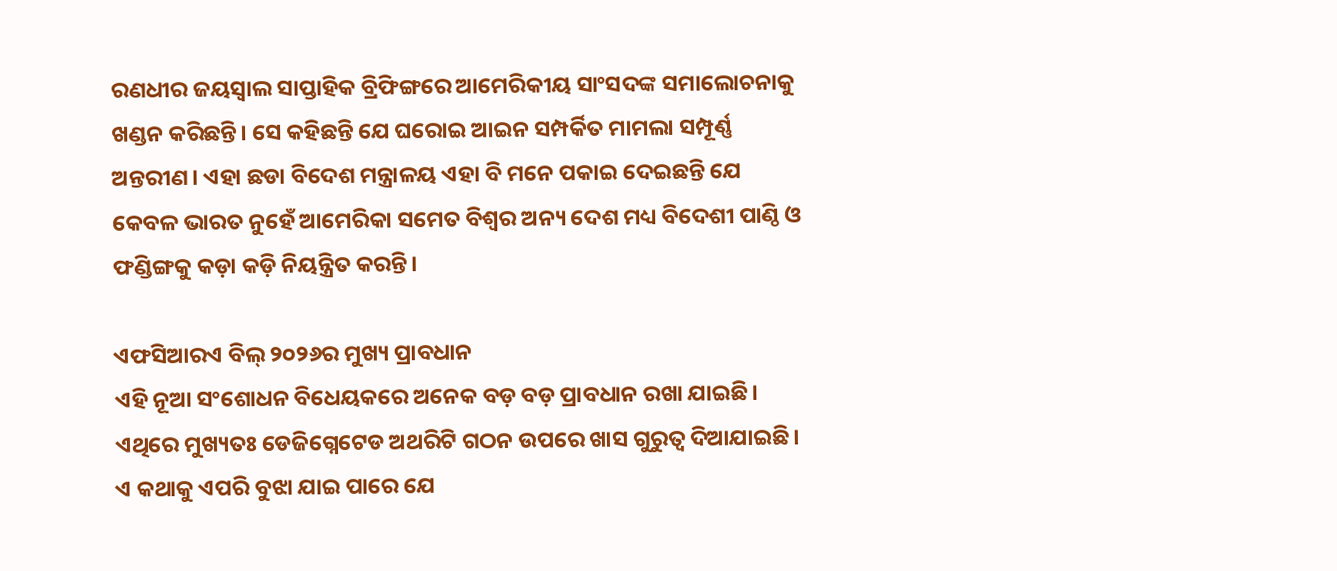ରଣଧୀର ଜୟସ୍ୱାଲ ସାପ୍ତାହିକ ବ୍ରିଫିଙ୍ଗରେ ଆମେରିକୀୟ ସାଂସଦଙ୍କ ସମାଲୋଚନାକୁ ଖଣ୍ଡନ କରିଛନ୍ତି। ସେ କହିଛନ୍ତି ଯେ ଘରୋଇ ଆଇନ ସମ୍ପର୍କିତ ମାମଲା ସମ୍ପୂର୍ଣ୍ଣ ଅନ୍ତରୀଣ। ଏହା ଛଡା ବିଦେଶ ମନ୍ତ୍ରାଳୟ ଏହା ବି ମନେ ପକାଇ ଦେଇଛନ୍ତି ଯେ କେବଳ ଭାରତ ନୁହେଁ ଆମେରିକା ସମେତ ବିଶ୍ୱର ଅନ୍ୟ ଦେଶ ମଧ୍ୟ ବିଦେଶୀ ପାଣ୍ଠି ଓ ଫଣ୍ଡିଙ୍ଗକୁ କଡ଼ା କଡ଼ି ନିୟନ୍ତ୍ରିତ କରନ୍ତି।

ଏଫସିଆରଏ ବିଲ୍ ୨୦୨୬ର ମୁଖ୍ୟ ପ୍ରାବଧାନ
ଏହି ନୂଆ ସଂଶୋଧନ ବିଧେୟକରେ ଅନେକ ବଡ଼ ବଡ଼ ପ୍ରାବଧାନ ରଖା ଯାଇଛି। ଏଥିରେ ମୁଖ୍ୟତଃ ଡେଜିଗ୍ନେଟେଡ ଅଥରିଟି ଗଠନ ଉପରେ ଖାସ ଗୁରୁତ୍ୱ ଦିଆଯାଇଛି। ଏ କଥାକୁ ଏପରି ବୁଝା ଯାଇ ପାରେ ଯେ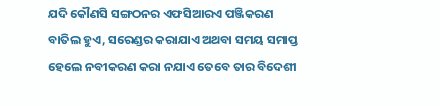ଯଦି କୌଣସି ସଙ୍ଗଠନର ଏଫସିଆରଏ ପଞ୍ଜିକରଣ ବାତିଲ ହୁଏ, ସରେଣ୍ଡର କରାଯାଏ ଅଥବା ସମୟ ସମାପ୍ତ ହେଲେ ନବୀକରଣ କରା ନଯାଏ ତେବେ ତାର ବିଦେଶୀ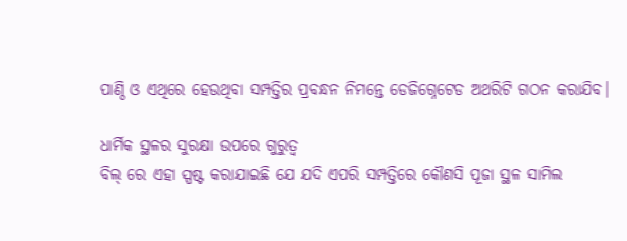ପାଣ୍ଠି ଓ ଏଥିରେ ହେଉଥିବା ସମ୍ପତ୍ତିର ପ୍ରବନ୍ଧନ ନିମନ୍ତେ ଡେଜିଗ୍ନେଟେଡ ଅଥରିଟି ଗଠନ କରାଯିବ।

ଧାର୍ମିକ ସ୍ଥଳର ସୁରକ୍ଷା ଉପରେ ଗୁରୁତ୍ୱ
ବିଲ୍ ରେ ଏହା ସ୍ପଷ୍ଟ କରାଯାଇଛି ଯେ ଯଦି ଏପରି ସମ୍ପତ୍ତିରେ କୌଣସି ପୂଜା ସ୍ଥଳ ସାମିଲ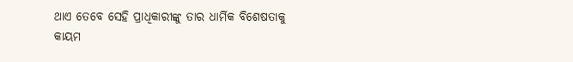ଥାଏ ତେବେ ସେହି ପ୍ରାଧିକାରୀଙ୍କୁ ତାର ଧାର୍ମିକ ବିଶେଷତାକୁ କାୟମ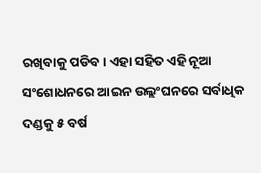ରଖିବାକୁ ପଡିବ। ଏହା ସହିତ ଏହି ନୂଆ ସଂଶୋଧନରେ ଆଇନ ଉଲ୍ଲଂଘନରେ ସର୍ବାଧିକ ଦଣ୍ଡକୁ ୫ ବର୍ଷ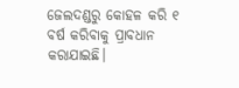ଜେଲଦଣ୍ଡରୁ କୋହଳ କରି ୧ ବର୍ଷ କରିବାକୁ ପ୍ରାବଧାନ କରାଯାଇଛି।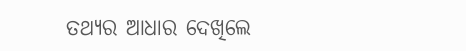ତଥ୍ୟର ଆଧାର ଦେଖିଲେ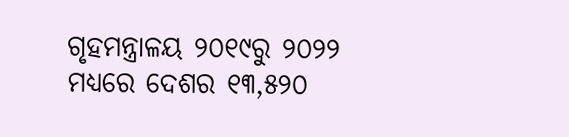ଗୃହମନ୍ତ୍ରାଳୟ ୨୦୧୯ରୁ ୨୦୨୨ ମଧ୍ୟରେ ଦେଶର ୧୩,୫୨୦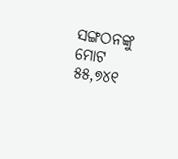ସଙ୍ଗଠନଙ୍କୁ ମୋଟ ୫୫,୭୪୧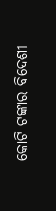କୋଟି ଟଙ୍କାର ବିଦେଶୀ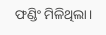ଫଣ୍ଡିଂ ମିଳିଥିଲା।